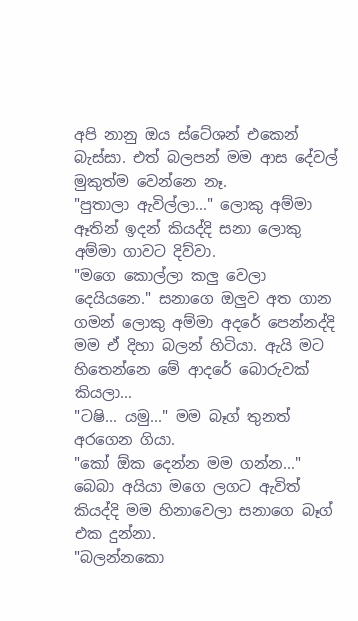අපි නානු ඔය ස්ටේශන් එකෙන් බැස්සා. එත් බලපන් මම ආස දේවල් මුකුත්ම වෙන්නෙ නෑ.
"පුතාලා ඇවිල්ලා..." ලොකු අම්මා ඈතින් ඉදන් කියද්දි සනා ලොකු අම්මා ගාවට දිව්වා.
"මගෙ කොල්ලා කලු වෙලා දෙයියනෙ." සනාගෙ ඔලුව අත ගාන ගමන් ලොකු අම්මා අදරේ පෙන්නද්දි මම ඒ දිහා බලන් හිටියා. ඇයි මට හිතෙන්නෙ මේ ආදරේ බොරුවක් කියලා...
"ටෂි... යමු..." මම බෑග් තුනත් අරගෙන ගියා.
"කෝ ඕක දෙන්න මම ගන්න..." බෙබා අයියා මගෙ ලගට ඇවිත් කියද්දි මම හිනාවෙලා සනාගෙ බෑග් එක දුන්නා.
"බලන්නකො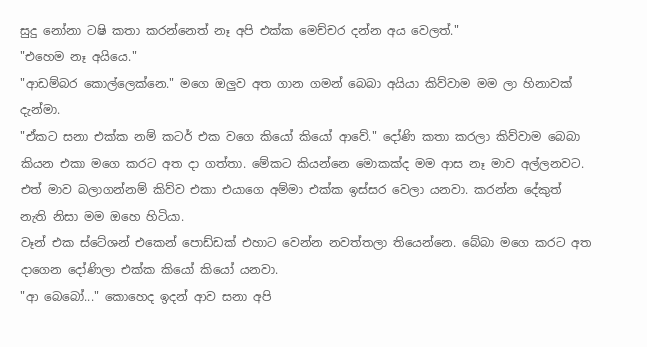සුදු නෝනා ටෂි කතා කරන්නෙත් නෑ අපි එක්ක මෙච්චර දන්න අය වෙලත්."
"එහෙම නෑ අයියෙ."
"ආඩම්බර කොල්ලෙක්නෙ." මගෙ ඔලුව අත ගාන ගමන් බෙබා අයියා කිව්වාම මම ලා හිනාවක් දැන්මා.
"ඒකට සනා එක්ක නම් කටර් එක වගෙ කියෝ කියෝ ආවේ." දෝණි කතා කරලා කිව්වාම බෙබා කියන එකා මගෙ කරට අත දා ගත්තා. මේකට කියන්නෙ මොකක්ද මම ආස නෑ මාව අල්ලනවට. එත් මාව බලාගන්නම් කිව්ව එකා එයාගෙ අම්මා එක්ක ඉස්සර වෙලා යනවා. කරන්න දේකුත් නැති නිසා මම ඔහෙ හිටියා.
වෑන් එක ස්ටේශන් එකෙන් පොඩ්ඩක් එහාට වෙන්න නවත්තලා තියෙන්නෙ. බේබා මගෙ කරට අත දාගෙන දෝණිලා එක්ක කියෝ කියෝ යනවා.
"ආ බෙබෝ..." කොහෙද ඉදන් ආව සනා අපි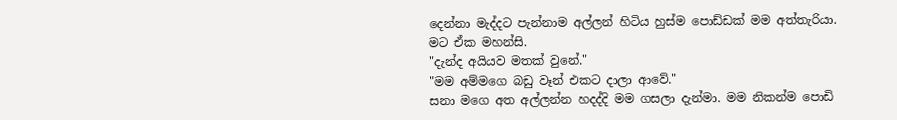දෙන්නා මැද්දට පැන්නාම අල්ලන් හිටිය හුස්ම පොඩ්ඩක් මම අත්තැරියා. මට ඒක මහන්සි.
"දැන්ද අයියව මතක් වුනේ."
"මම අම්මගෙ බඩු වෑන් එකට දාලා ආවේ."
සනා මගෙ අත අල්ලන්න හදද්දි මම ගසලා දැන්මා. මම නිකන්ම පොඩි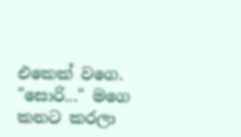එකෙක් වගෙ.
"සොරි..." මගෙ කනට කරලා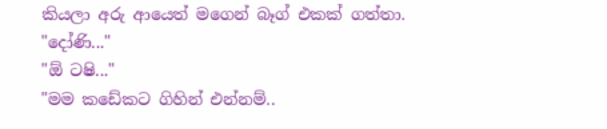කියලා අරු ආයෙත් මගෙන් බෑග් එකක් ගත්තා.
"දෝණි..."
"ඕ ටෂි..."
"මම කඩේකට ගිහින් එන්නම්..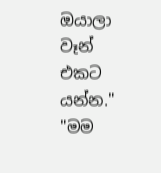ඔයාලා වෑන් එකට යන්න."
"මම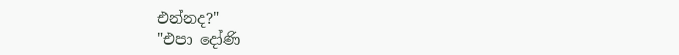එන්නද?"
"එපා දෝණි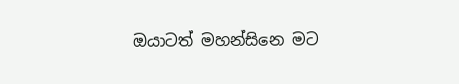ඔයාටත් මහන්සිනෙ මට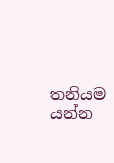තනියම යන්න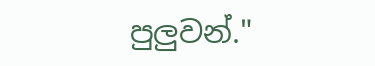පුලුවන්."